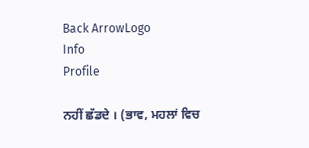Back ArrowLogo
Info
Profile

ਨਹੀਂ ਛੱਡਦੇ । (ਭਾਵ, ਮਹਲਾਂ ਵਿਚ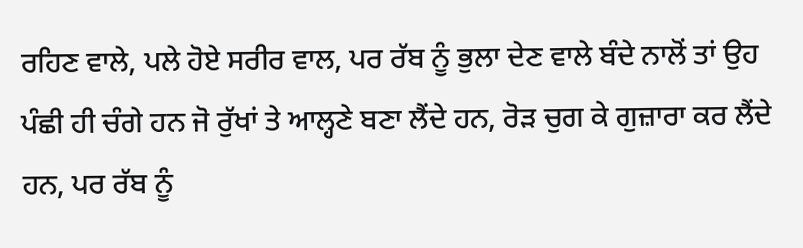ਰਹਿਣ ਵਾਲੇ, ਪਲੇ ਹੋਏ ਸਰੀਰ ਵਾਲ, ਪਰ ਰੱਬ ਨੂੰ ਭੁਲਾ ਦੇਣ ਵਾਲੇ ਬੰਦੇ ਨਾਲੋਂ ਤਾਂ ਉਹ ਪੰਛੀ ਹੀ ਚੰਗੇ ਹਨ ਜੋ ਰੁੱਖਾਂ ਤੇ ਆਲ੍ਹਣੇ ਬਣਾ ਲੈਂਦੇ ਹਨ, ਰੋੜ ਚੁਗ ਕੇ ਗੁਜ਼ਾਰਾ ਕਰ ਲੈਂਦੇ ਹਨ, ਪਰ ਰੱਬ ਨੂੰ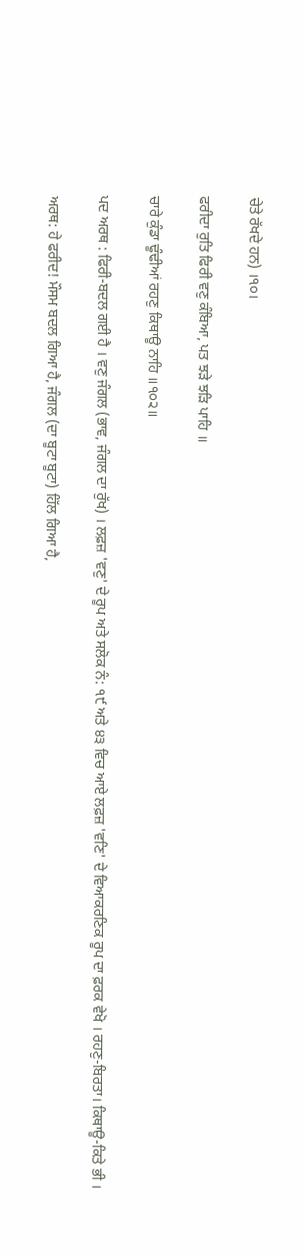ਚੇਤੇ ਰੱਖਦੇ ਹਨ) ।੧੦।

ਫਰੀਦਾ ਰੁਤਿ ਫਿਰੀ ਵਣੁ ਕੰਬਿਆ, ਪਤ ਝੜੇ ਝੜਿ ਪਾਹਿ ॥

ਚਾਰੇ ਕੁੰਡਾ ਢੂੰਢੀਆਂ ਰਹਣੁ ਕਿਥਾਊ ਨਾਹਿ ॥੧੦੨॥

ਪਦ ਅਰਥ : ਫਿਰੀ-ਬਦਲ ਗਈ ਹੈ । ਵਣੁ ਜੰਗਲ (ਭਾਵ, ਜੰਗਲ ਦਾ ਰੁੱਖ) । ਲਫ਼ਜ਼ 'ਵਣੁ' ਦੇ ਰੂਪ ਅਤੇ ਸਲੋਕ ਨੰ: ੧੯ ਅਤੇ ੪੩ ਵਿਚ ਆਏ ਲਫ਼ਜ਼ 'ਵਣਿ' ਦੇ ਵਿਆਕਰਣਿਕ ਰੂਪ ਦਾ ਫ਼ਰਕ ਵੇਖੋ । ਰਹਣੁ-ਬਿਰਤਾ। ਕਿਥਾਊ-ਕਿਤੇ ਭੀ ।

ਅਰਥ: ਹੇ ਫਰੀਦ! ਮੌਸਮ ਬਦਲ ਗਿਆ ਹੈ, ਜੰਗਲ (ਦਾ ਬੂਟਾ ਬੂਟਾ) ਹਿੱਲ ਗਿਆ ਹੈ,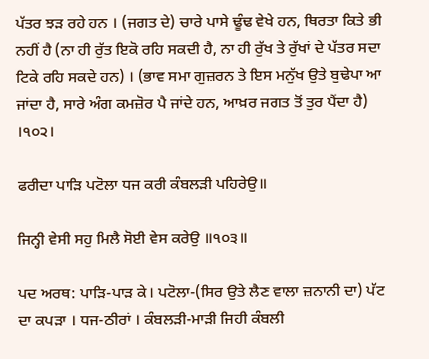ਪੱਤਰ ਝੜ ਰਹੇ ਹਨ । (ਜਗਤ ਦੇ) ਚਾਰੇ ਪਾਸੇ ਢੂੰਢ ਵੇਖੇ ਹਨ, ਥਿਰਤਾ ਕਿਤੇ ਭੀ ਨਹੀਂ ਹੈ (ਨਾ ਹੀ ਰੁੱਤ ਇਕੋ ਰਹਿ ਸਕਦੀ ਹੈ, ਨਾ ਹੀ ਰੁੱਖ ਤੇ ਰੁੱਖਾਂ ਦੇ ਪੱਤਰ ਸਦਾ ਟਿਕੇ ਰਹਿ ਸਕਦੇ ਹਨ) । (ਭਾਵ ਸਮਾ ਗੁਜ਼ਰਨ ਤੇ ਇਸ ਮਨੁੱਖ ਉਤੇ ਬੁਢੇਪਾ ਆ ਜਾਂਦਾ ਹੈ, ਸਾਰੇ ਅੰਗ ਕਮਜ਼ੋਰ ਪੈ ਜਾਂਦੇ ਹਨ, ਆਖ਼ਰ ਜਗਤ ਤੋਂ ਤੁਰ ਪੈਂਦਾ ਹੈ) ।੧੦੨।

ਫਰੀਦਾ ਪਾੜਿ ਪਟੋਲਾ ਧਜ ਕਰੀ ਕੰਬਲੜੀ ਪਹਿਰੇਉ॥

ਜਿਨ੍ਹੀ ਵੇਸੀ ਸਹੁ ਮਿਲੈ ਸੋਈ ਵੇਸ ਕਰੇਉ ॥੧੦੩॥

ਪਦ ਅਰਥ: ਪਾੜਿ-ਪਾੜ ਕੇ। ਪਟੋਲਾ-(ਸਿਰ ਉਤੇ ਲੈਣ ਵਾਲਾ ਜ਼ਨਾਨੀ ਦਾ) ਪੱਟ ਦਾ ਕਪੜਾ । ਧਜ-ਠੀਰਾਂ । ਕੰਬਲੜੀ-ਮਾੜੀ ਜਿਹੀ ਕੰਬਲੀ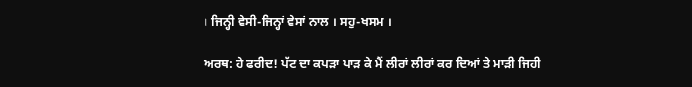। ਜਿਨ੍ਹੀ ਵੇਸੀ-ਜਿਨ੍ਹਾਂ ਵੇਸਾਂ ਨਾਲ । ਸਹੁ-ਖਸਮ ।

ਅਰਥ: ਹੇ ਫਰੀਦ! ਪੱਟ ਦਾ ਕਪੜਾ ਪਾੜ ਕੇ ਮੈਂ ਲੀਰਾਂ ਲੀਰਾਂ ਕਰ ਦਿਆਂ ਤੇ ਮਾੜੀ ਜਿਹੀ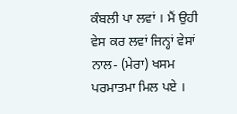ਕੰਬਲੀ ਪਾ ਲਵਾਂ । ਮੈਂ ਉਹੀ ਵੇਸ ਕਰ ਲਵਾਂ ਜਿਨ੍ਹਾਂ ਵੇਸਾਂ ਨਾਲ- (ਮੇਰਾ) ਖਸਮ ਪਰਮਾਤਮਾ ਮਿਲ ਪਏ ।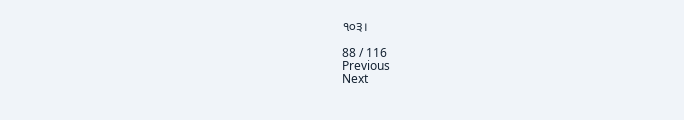੧੦੩।

88 / 116
Previous
Next